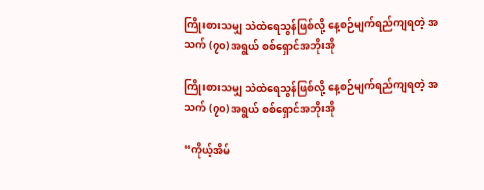ကြိုးစားသမျှ သဲထဲရေသွန်ဖြစ်လို့ နေ့စဉ်မျက်ရည်ကျရတဲ့ အသက် (၇၀) အရွယ် စစ်ရှောင်အဘိုးအို

ကြိုးစားသမျှ သဲထဲရေသွန်ဖြစ်လို့ နေ့စဉ်မျက်ရည်ကျရတဲ့ အသက် (၇၀) အရွယ် စစ်ရှောင်အဘိုးအို

“ကိုယ့်အိမ်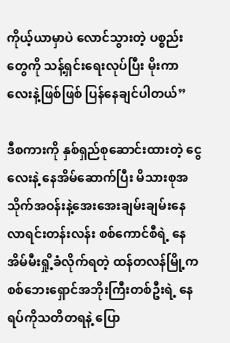ကိုယ့်ယာမှာပဲ လောင်သွားတဲ့ ပစ္စည်းတွေကို သန့်ရှင်းရေးလုပ်ပြီး မိုးကာလေးနဲ့ဖြစ်ဖြစ် ပြန်နေချင်ပါတယ်”

ဒီစကားကို နှစ်ရှည်စုဆောင်းထားတဲ့ ငွေလေးနဲ့ နေအိမ်ဆောက်ပြီး မိသားစုအသိုက်အဝန်းနဲ့အေးအေးချမ်းချမ်းနေလာရင်းတန်းလန်း စစ်ကောင်စီရဲ့ နေအိမ်မီးရှို့ခံလိုက်ရတဲ့ ထန်တလန်မြို့က စစ်ဘေးရှောင်အဘိုးကြီးတစ်ဦးရဲ့ နေရပ်ကိုသတိတရနဲ့ ပြော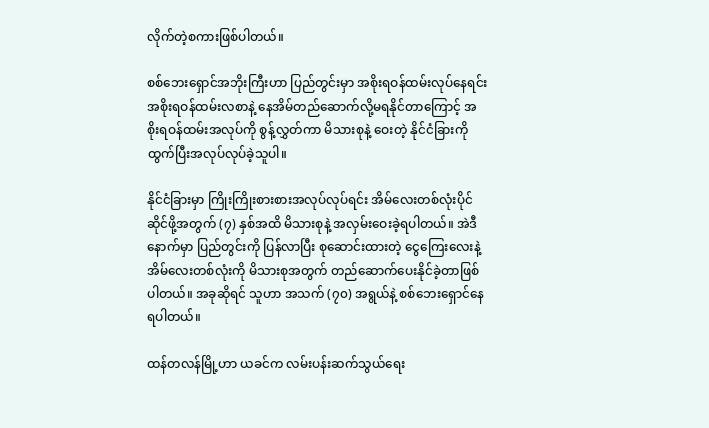လိုက်တဲ့စကားဖြစ်ပါတယ်။

စစ်ဘေးရှောင်အဘိုးကြီးဟာ ပြည်တွင်းမှာ အစိုးရဝန်ထမ်းလုပ်နေရင်း အစိုးရဝန်ထမ်းလစာနဲ့ နေအိမ်တည်ဆောက်လို့မရနိုင်တာကြောင့် အစိုးရဝန်ထမ်းအလုပ်ကို စွန့်လွှတ်ကာ မိသားစုနဲ့ ဝေးတဲ့ နိုင်ငံခြားကို ထွက်ပြီးအလုပ်လုပ်ခဲ့သူပါ။

နိုင်ငံခြားမှာ ကြိုးကြိုးစားစားအလုပ်လုပ်ရင်း အိမ်လေးတစ်လုံးပိုင်ဆိုင်ဖို့အတွက် (၇) နှစ်အထိ မိသားစုနဲ့ အလှမ်းဝေးခဲ့ရပါတယ်။ အဲဒီနောက်မှာ ပြည်တွင်းကို ပြန်လာပြီး စုဆောင်းထားတဲ့ ငွေကြေးလေးနဲ့ အိမ်လေးတစ်လုံးကို မိသားစုအတွက် တည်ဆောက်ပေးနိုင်ခဲ့တာဖြစ်ပါတယ်။ အခုဆိုရင် သူဟာ အသက် (၇၀) အရွယ်နဲ့ စစ်ဘေးရှောင်နေရပါတယ်။

ထန်တလန်မြို့ဟာ ယခင်က လမ်းပန်းဆက်သွယ်ရေး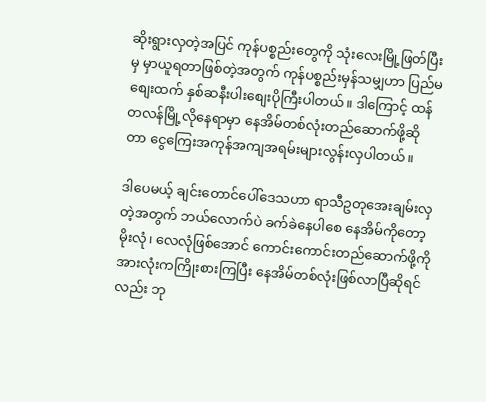ဆိုးရွားလှတဲ့အပြင် ကုန်ပစ္စည်းတွေကို သုံးလေးမြို့ဖြတ်ပြီးမှ မှာယူရတာဖြစ်တဲ့အတွက် ကုန်ပစ္စည်းမှန်သမျှဟာ ပြည်မစျေးထက် နှစ်ဆနီးပါးစျေးပိုကြီးပါတယ်။ ဒါကြောင့် ထန်တလန်မြို့လိုနေရာမှာ နေအိမ်တစ်လုံးတည်ဆောက်ဖို့ဆိုတာ ငွေကြေးအကုန်အကျအရမ်းများလွန်းလှပါတယ်။

ဒါပေမယ့် ချင်းတောင်ပေါ်ဒေသဟာ ရာသီဥတုအေးချမ်းလှတဲ့အတွက် ဘယ်လောက်ပဲ ခက်ခဲနေပါစေ နေအိမ်ကိုတော့ မိုးလုံ၊ လေလုံဖြစ်အောင် ကောင်းကောင်းတည်ဆောက်ဖို့ကို အားလုံးကကြိုးစားကြပြီး နေအိမ်တစ်လုံးဖြစ်လာပြီဆိုရင်လည်း ဘု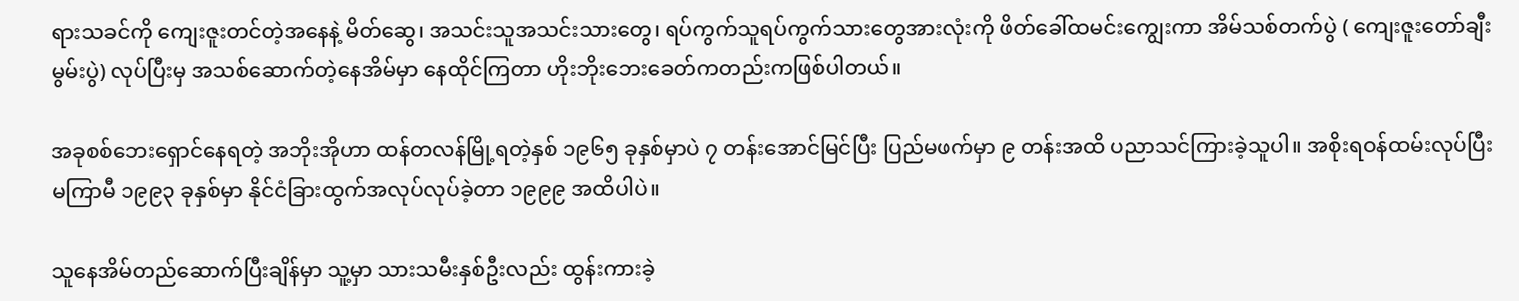ရားသခင်ကို ကျေးဇူးတင်တဲ့အနေနဲ့ မိတ်ဆွေ၊ အသင်းသူအသင်းသားတွေ၊ ရပ်ကွက်သူရပ်ကွက်သားတွေအားလုံးကို ဖိတ်ခေါ်ထမင်းကျွေးကာ အိမ်သစ်တက်ပွဲ ( ကျေးဇူးတော်ချီးမွမ်းပွဲ) လုပ်ပြီးမှ အသစ်ဆောက်တဲ့နေအိမ်မှာ နေထိုင်ကြတာ ဟိုးဘိုးဘေးခေတ်ကတည်းကဖြစ်ပါတယ်။

အခုစစ်ဘေးရှောင်နေရတဲ့ အဘိုးအိုဟာ ထန်တလန်မြို့ရတဲ့နှစ် ၁၉၆၅ ခုနှစ်မှာပဲ ၇ တန်းအောင်မြင်ပြီး ပြည်မဖက်မှာ ၉ တန်းအထိ ပညာသင်ကြားခဲ့သူပါ။ အစိုးရဝန်ထမ်းလုပ်ပြီးမကြာမီ ၁၉၉၃ ခုနှစ်မှာ နိုင်ငံခြားထွက်အလုပ်လုပ်ခဲ့တာ ၁၉၉၉ အထိပါပဲ။

သူနေအိမ်တည်ဆောက်ပြီးချိန်မှာ သူ့မှာ သားသမီးနှစ်ဦးလည်း ထွန်းကားခဲ့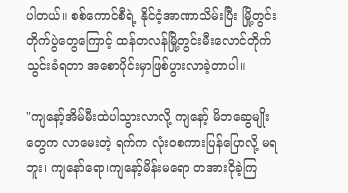ပါတယ်။ စစ်ကောင်စီရဲ့ နိုင်ငံ့အာဏာသိမ်းပြီး မြို့တွင်းတိုက်ပွဲတွေကြောင့် ထန်တလန်မြို့တွင်းမီးလောင်တိုက်သွင်းခံရတာ အစောပိုင်းမှာဖြစ်ပွားလာခဲ့တာပါ။

"ကျနော့်အိမ်မီးထဲပါသွားလာလို့ ကျနော့် မိဘဆွေမျိုးတွေက လာမေးတဲ့ ရက်က လုံးဝစကားပြန်ပြောလို့ မရဘူး၊ ကျနော်ရော၊ကျနော့်မိန်းမရော တအားငိုခဲ့ကြ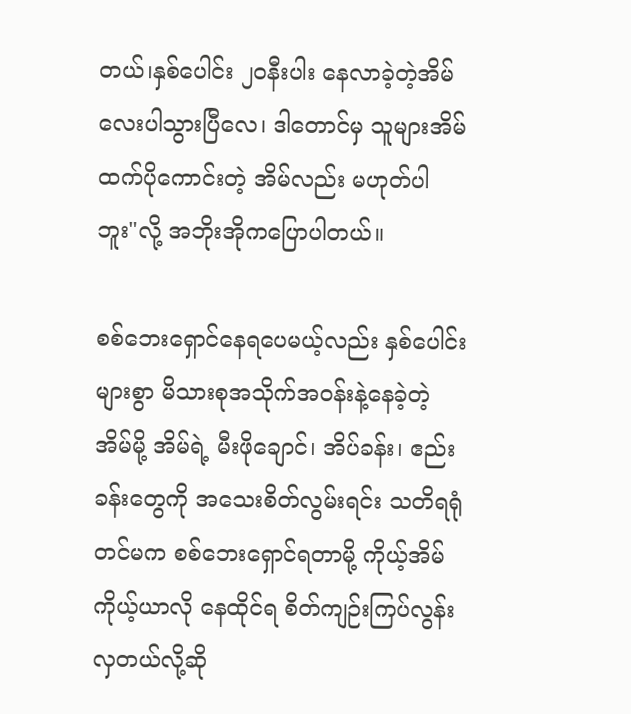တယ်၊နှစ်ပေါင်း ၂ဝနီးပါး နေလာခဲ့တဲ့အိမ်လေးပါသွားပြီလေ၊ ဒါတောင်မှ သူများအိမ်ထက်ပိုကောင်းတဲ့ အိမ်လည်း မဟုတ်ပါဘူး"လို့ အဘိုးအိုကပြောပါတယ်။

စစ်ဘေးရှောင်နေရပေမယ့်လည်း နှစ်ပေါင်းများစွာ မိသားစုအသိုက်အဝန်းနဲ့နေခဲ့တဲ့ အိမ်မို့ အိမ်ရဲ့ မီးဖိုချောင်၊ အိပ်ခန်း၊ ဧည်းခန်းတွေကို အသေးစိတ်လွမ်းရင်း သတိရရုံတင်မက စစ်ဘေးရှောင်ရတာမို့ ကိုယ့်အိမ်ကိုယ့်ယာလို နေထိုင်ရ စိတ်ကျဉ်းကြပ်လွန်းလှတယ်လို့ဆို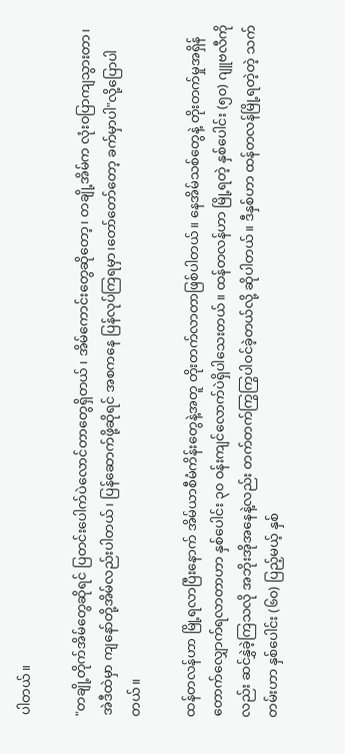ပါတယ်။

"တချို့တိုက်အိမ်တွေဆိုရင် ပြတင်းပေါက်ပဲလောင်တာတွေရှိတယ် ၊ အိမ်ကောင်းတွေဆိုတော့၊ တချို့အိမ်က လုံးဝပြာကျသွားတာ၊ အဲဒီထဲမှာ ကျနော်တို့အိမ်လည်းပါတယ်၊ ပြန်ဆောက်ဖို့ဆိုရင် အစကနေ ပြန်လုပ်ကြရမှာ၊တော်တော်တော့ ခက်မှာပါ"လို့ပြောပါတယ်။

ထန်တလန်ဟာ မြို့ရလာပြီးနောက် အိမ်ယာစီမံကိန်းတွေနဲ့အတူ တိုးတက်လာတာဖြစ်ပါတယ်။ နေအိမ်သစ်တွေနဲ့ တိုးတက်မှုအရှိန်တောက်လျှောက်ရလာတာဟာ နှစ်ပေါင်း ၃၀ ဝန်းကျင်လောက်ပဲရှိပါသေးတယ်။ ထန်တလန်ဟာ မြို့ရတဲ့ နှစ်ပေါင်း (၅၀) ဂျူဗလီကိုလည်း ဆင်နွှဲခဲ့ကြသလို အဘိုးအိုအနေနဲ့လည်း တက်တက်ကြွကြွပါဝင်ခဲ့တယ်လို့ ဆိုပါတယ်။ ဒီနှစ်ဟာ ထန်တလန်မြို့ရတဲ့တဲ့ သက်တမ်းဟာ နှစ်ပေါင်း (၆၀) ပြည့်မယ့် နှစ်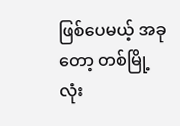ဖြစ်ပေမယ့် အခုတော့ တစ်မြို့လုံး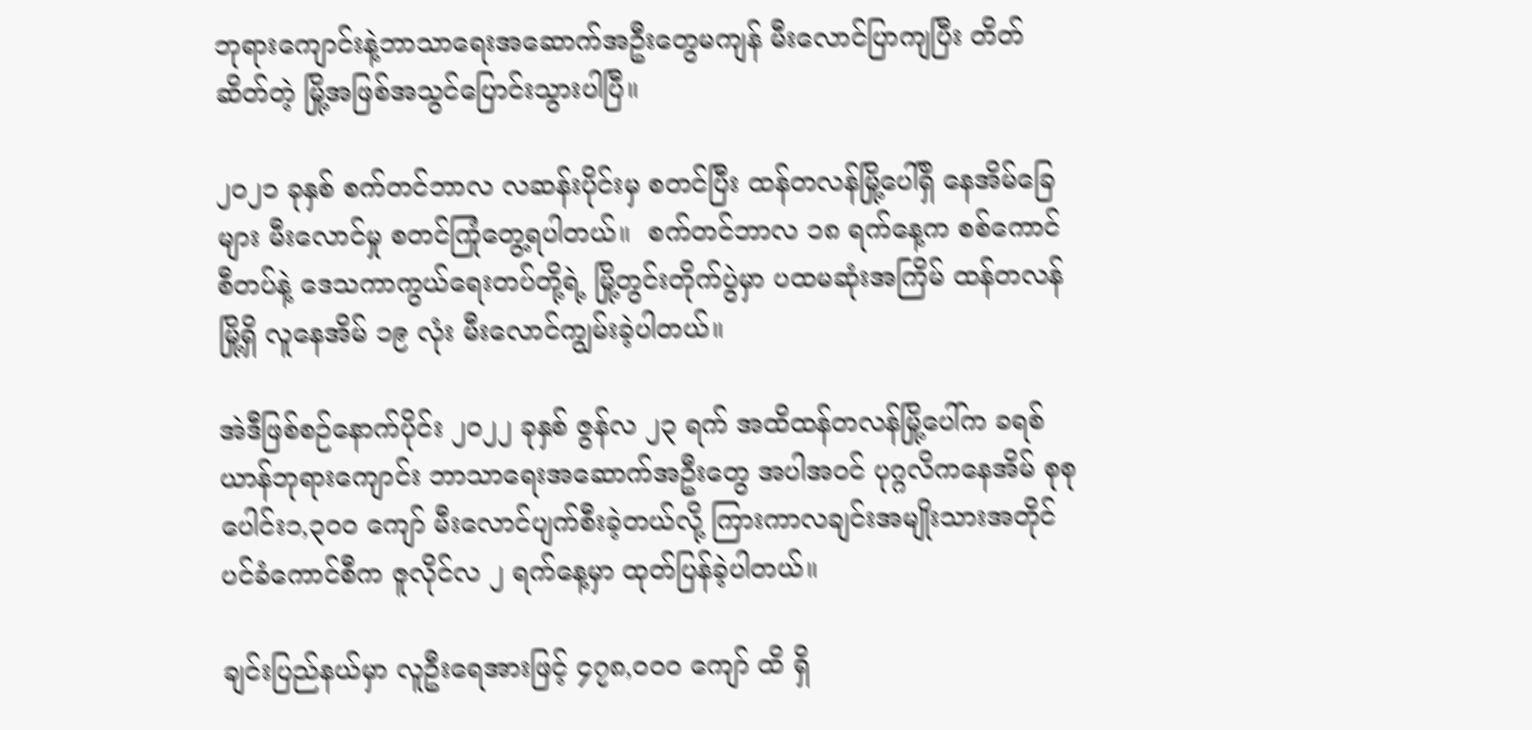ဘုရားကျောင်းနဲ့ဘာသာရေးအဆောက်အဦးတွေမကျန် မီးလောင်ပြာကျပြီး တိတ်ဆိတ်တဲ့ မြို့အဖြစ်အသွင်ပြောင်းသွားပါပြီ။

၂၀၂၁ ခုနှစ် စက်တင်ဘာလ လဆန်းပိုင်းမှ စတင်ပြီး ထန်တလန်မြို့ပေါ်ရှိ နေအိမ်ခြေများ မီးလောင်မှု စတင်ကြုံတွေ့ရပါတယ်။  စက်တင်ဘာလ ၁၈ ရက်နေ့က စစ်ကောင်စီတပ်နဲ့ ဒေသကာကွယ်ရေးတပ်တို့ရဲ့ မြို့တွင်းတိုက်ပွဲမှာ ပထမဆုံးအကြိမ် ထန်တလန်မြို့ရှိ လူနေအိမ် ၁၉ လုံး မီးလောင်ကျွမ်းခဲ့ပါတယ်။

အဲဒီဖြစ်စဉ်နောက်ပိုင်း ၂၀၂၂ ခုနှစ် ဇွန်လ ၂၃ ရက် အထိထန်တလန်မြို့ပေါ်က ခရစ်ယာန်ဘုရားကျောင်း ဘာသာရေးအဆောက်အဦးတွေ အပါအဝင် ပုဂ္ဂလိကနေအိမ် စုစုပေါင်း၁,၃၀၀ ကျော် မီးလောင်ပျက်စီးခဲ့တယ်လို့ ကြားကာလချင်းအမျိုးသားအတိုင်ပင်ခံကောင်စီက ဇူလိုင်လ ၂ ရက်နေ့မှာ ထုတ်ပြန်ခဲ့ပါတယ်။

ချင်းပြည်နယ်မှာ လူဦးရေအားဖြင့် ၄၇၈,၀၀၀ ကျော် ထိ ရှိ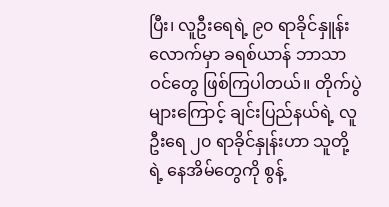ပြီး၊ လူဦးရေရဲ့ ၉၀ ရာခိုင်နှူန်းလောက်မှာ ခရစ်ယာန် ဘာသာဝင်တွေ ဖြစ်ကြပါတယ်။ တိုက်ပွဲများကြောင့် ချင်းပြည်နယ်ရဲ့ လူဦးရေ ၂၀ ရာခိုင်နှုန်းဟာ သူတို့ရဲ့ နေအိမ်တွေကို စွန့်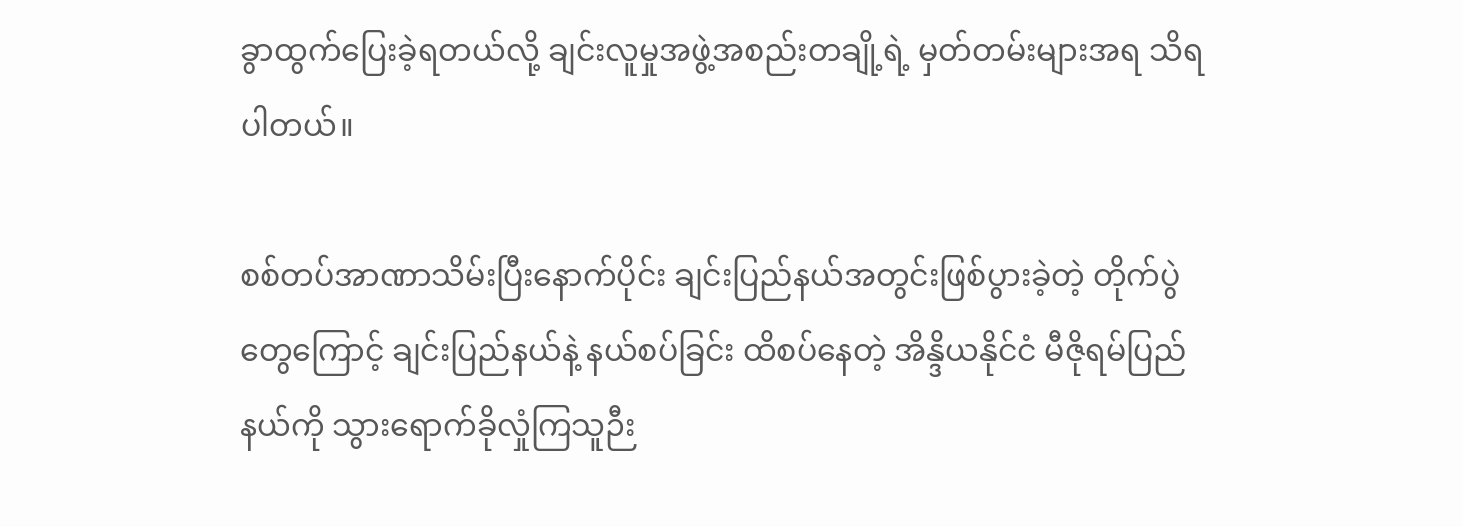ခွာထွက်ပြေးခဲ့ရတယ်လို့ ချင်းလူမှုအဖွဲ့အစည်းတချို့ရဲ့ မှတ်တမ်းများအရ သိရပါတယ်။

စစ်တပ်အာဏာသိမ်းပြီးနောက်ပိုင်း ချင်းပြည်နယ်အတွင်းဖြစ်ပွားခဲ့တဲ့ တိုက်ပွဲတွေကြောင့် ချင်းပြည်နယ်နဲ့ နယ်စပ်ခြင်း ထိစပ်နေတဲ့ အိန္ဒိယနိုင်ငံ မီဇိုရမ်ပြည်နယ်ကို သွားရောက်ခိုလှုံကြသူဉီး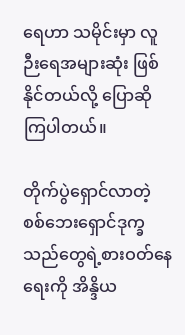ရေဟာ သမိုင်းမှာ လူဉီးရေအများဆုံး ဖြစ်နိုင်တယ်လို့ ပြောဆိုကြပါတယ်။

တိုက်ပွဲရှောင်လာတဲ့ စစ်ဘေးရှောင်ဒုက္ခသည်တွေရဲ့စားဝတ်နေရေးကို အိန္ဒိယ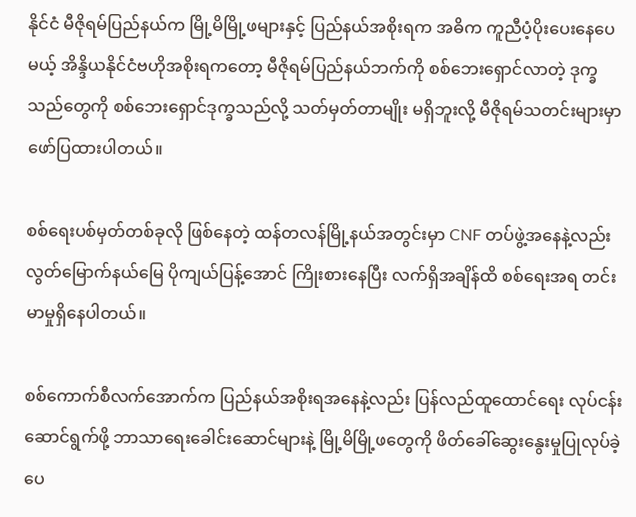နိုင်ငံ မီဇိုရမ်ပြည်နယ်က မြို့မိမြို့ဖများနှင့် ပြည်နယ်အစိုးရက အဓိက ကူညီပံ့ပိုးပေးနေပေမယ့် အိန္ဒိယနိုင်ငံဗဟိုအစိုးရကတော့ မီဇိုရမ်ပြည်နယ်ဘက်ကို စစ်ဘေးရှောင်လာတဲ့ ဒုက္ခသည်တွေကို စစ်ဘေးရှောင်ဒုက္ခသည်လို့ သတ်မှတ်တာမျိုး မရှိဘူးလို့ မီဇိုရမ်သတင်းများမှာ ဖော်ပြထားပါတယ်။

စစ်ရေးပစ်မှတ်တစ်ခုလို ဖြစ်နေတဲ့ ထန်တလန်မြို့နယ်အတွင်းမှာ CNF တပ်ဖွဲ့အနေနဲ့လည်း လွတ်မြောက်နယ်မြေ ပိုကျယ်ပြန့်အောင် ကြိုးစားနေပြီး လက်ရှိအချိန်ထိ စစ်ရေးအရ တင်းမာမှုရှိနေပါတယ်။

စစ်ကောက်စီလက်အောက်က ပြည်နယ်အစိုးရအနေနဲ့လည်း ပြန်လည်ထူထောင်ရေး လုပ်ငန်းဆောင်ရွက်ဖို့ ဘာသာရေးခေါင်းဆောင်များနဲ့ မြို့မိမြို့ဖတွေကို ဖိတ်ခေါ်ဆွေးနွေးမှုပြုလုပ်ခဲ့ပေ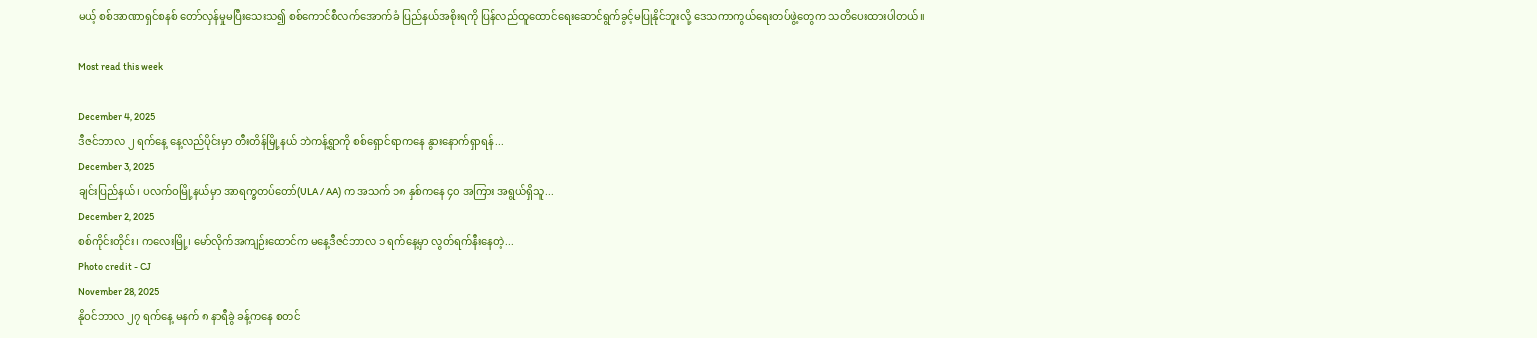မယ့် စစ်အာဏာရှင်စနစ် တော်လှန်မှုမပြီးသေးသ၍ စစ်ကောင်စီလက်အောက်ခံ ပြည်နယ်အစိုးရကို ပြန်လည်ထူထောင်ရေးဆောင်ရွက်ခွင့်မပြုနိုင်ဘူးလို့ ဒေသကာကွယ်ရေးတပ်ဖွဲ့တွေက သတိပေးထားပါတယ်။

Most read this week

December 4, 2025
ဒီဇင်ဘာလ ၂ ရက်နေ့ နေ့လည်ပိုင်းမှာ တီးတိန်မြို့နယ် ဘဲကန့်ရွာကို စစ်ရှောင်ရာကနေ နွားနောက်ရှာရန်...
December 3, 2025
ချင်းပြည်နယ်၊ ပလက်ဝမြို့နယ်မှာ အာရက္ခတပ်တော်(ULA / AA) က အသက် ၁၈ နှစ်ကနေ ၄၀ အကြား အရွယ်ရှိသူ...
December 2, 2025
စစ်ကိုင်းတိုင်း၊ ကလေးမြို့၊ မော်လိုက်အကျဉ်းထောင်က မနေ့ဒီဇင်ဘာလ ၁ ရက်နေ့မှာ လွတ်ရက်နီးနေတဲ့...
Photo credit - CJ
November 28, 2025
နိုဝင်ဘာလ ၂၇ ရက်နေ့ မနက် ၈ နာရီခွဲ ခန့်ကနေ စတင်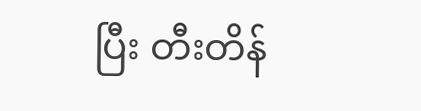ပြီး တီးတိန်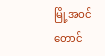မြို့အဝင် တောင်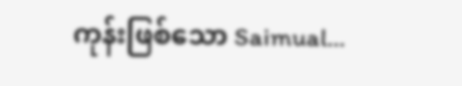ကုန်းဖြစ်သော Saimual...